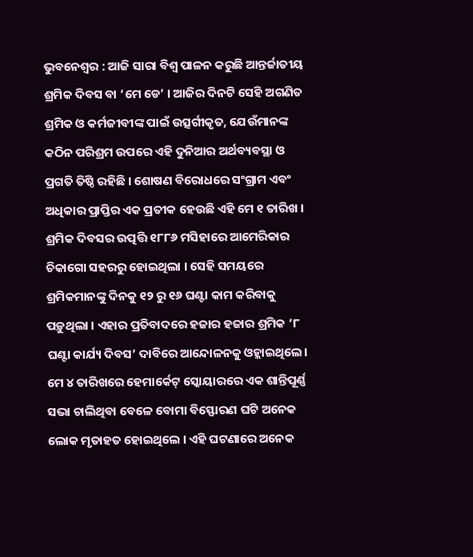ଭୁବନେଶ୍ୱର : ଆଜି ସାରା ବିଶ୍ୱ ପାଳନ କରୁଛି ଆନ୍ତର୍ଜାତୀୟ ଶ୍ରମିକ ଦିବସ ବା ‘ମେ ଡେ’ । ଆଜିର ଦିନଟି ସେହି ଅଗଣିତ ଶ୍ରମିକ ଓ କର୍ମଜୀବୀଙ୍କ ପାଇଁ ଉତ୍ସର୍ଗୀକୃତ, ଯେଉଁମାନଙ୍କ କଠିନ ପରିଶ୍ରମ ଉପରେ ଏହି ଦୁନିଆର ଅର୍ଥବ୍ୟବସ୍ଥା ଓ ପ୍ରଗତି ତିଷ୍ଠି ରହିଛି । ଶୋଷଣ ବିରୋଧରେ ସଂଗ୍ରାମ ଏବଂ ଅଧିକାର ପ୍ରାପ୍ତିର ଏକ ପ୍ରତୀକ ହେଉଛି ଏହି ମେ ୧ ତାରିଖ ।
ଶ୍ରମିକ ଦିବସର ଉତ୍ପତ୍ତି ୧୮୮୬ ମସିହାରେ ଆମେରିକାର ଚିକାଗୋ ସହରରୁ ହୋଇଥିଲା । ସେହି ସମୟରେ ଶ୍ରମିକମାନଙ୍କୁ ଦିନକୁ ୧୨ ରୁ ୧୬ ଘଣ୍ଟା କାମ କରିବାକୁ ପଡ଼ୁଥିଲା । ଏହାର ପ୍ରତିବାଦରେ ହଜାର ହଜାର ଶ୍ରମିକ ‘୮ ଘଣ୍ଟା କାର୍ଯ୍ୟ ଦିବସ’ ଦାବିରେ ଆନ୍ଦୋଳନକୁ ଓହ୍ଲାଇଥିଲେ। ମେ ୪ ତାରିଖରେ ହେମାର୍କେଟ୍ ସ୍କୋୟାରରେ ଏକ ଶାନ୍ତିପୂର୍ଣ୍ଣ ସଭା ଚାଲିଥିବା ବେଳେ ବୋମା ବିସ୍ଫୋରଣ ଘଟି ଅନେକ ଲୋକ ମୃତାହତ ହୋଇଥିଲେ । ଏହି ଘଟଣାରେ ଅନେକ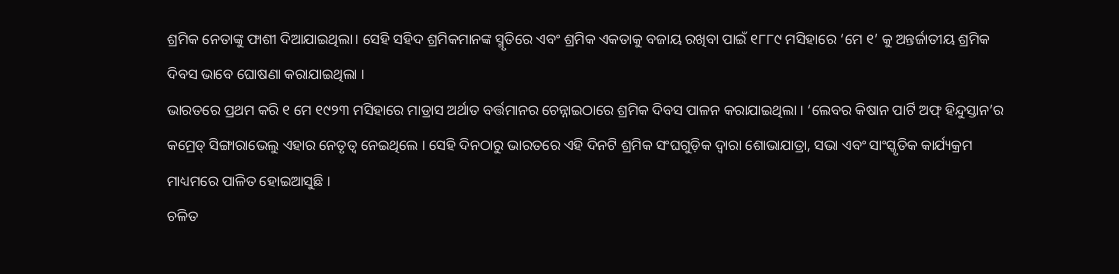ଶ୍ରମିକ ନେତାଙ୍କୁ ଫାଶୀ ଦିଆଯାଇଥିଲା। ସେହି ସହିଦ ଶ୍ରମିକମାନଙ୍କ ସ୍ମୃତିରେ ଏବଂ ଶ୍ରମିକ ଏକତାକୁ ବଜାୟ ରଖିବା ପାଇଁ ୧୮୮୯ ମସିହାରେ ‘ମେ ୧’ କୁ ଅନ୍ତର୍ଜାତୀୟ ଶ୍ରମିକ ଦିବସ ଭାବେ ଘୋଷଣା କରାଯାଇଥିଲା ।
ଭାରତରେ ପ୍ରଥମ କରି ୧ ମେ ୧୯୨୩ ମସିହାରେ ମାଡ୍ରାସ ଅର୍ଥାତ ବର୍ତ୍ତମାନର ଚେନ୍ନାଇଠାରେ ଶ୍ରମିକ ଦିବସ ପାଳନ କରାଯାଇଥିଲା । ‘ଲେବର କିଷାନ ପାର୍ଟି ଅଫ୍ ହିନ୍ଦୁସ୍ତାନ’ର କମ୍ରେଡ୍ ସିଙ୍ଗାରାଭେଲୁ ଏହାର ନେତୃତ୍ୱ ନେଇଥିଲେ । ସେହି ଦିନଠାରୁ ଭାରତରେ ଏହି ଦିନଟି ଶ୍ରମିକ ସଂଘଗୁଡ଼ିକ ଦ୍ୱାରା ଶୋଭାଯାତ୍ରା, ସଭା ଏବଂ ସାଂସ୍କୃତିକ କାର୍ଯ୍ୟକ୍ରମ ମାଧ୍ୟମରେ ପାଳିତ ହୋଇଆସୁଛି ।
ଚଳିତ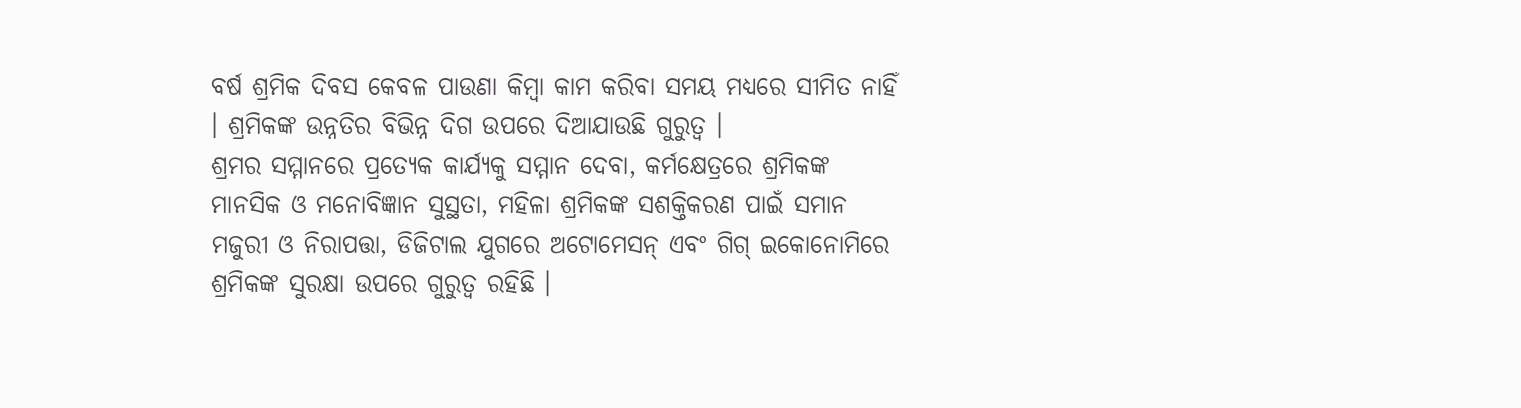ବର୍ଷ ଶ୍ରମିକ ଦିବସ କେବଳ ପାଉଣା କିମ୍ବା କାମ କରିବା ସମୟ ମଧ୍ୟରେ ସୀମିତ ନାହିଁ । ଶ୍ରମିକଙ୍କ ଉନ୍ନତିର ବିଭିନ୍ନ ଦିଗ ଉପରେ ଦିଆଯାଉଛି ଗୁରୁତ୍ବ ।
ଶ୍ରମର ସମ୍ମାନରେ ପ୍ରତ୍ୟେକ କାର୍ଯ୍ୟକୁ ସମ୍ମାନ ଦେବା, କର୍ମକ୍ଷେତ୍ରରେ ଶ୍ରମିକଙ୍କ ମାନସିକ ଓ ମନୋବିଜ୍ଞାନ ସୁସ୍ଥତା, ମହିଳା ଶ୍ରମିକଙ୍କ ସଶକ୍ତିକରଣ ପାଇଁ ସମାନ ମଜୁରୀ ଓ ନିରାପତ୍ତା, ଡିଜିଟାଲ ଯୁଗରେ ଅଟୋମେସନ୍ ଏବଂ ଗିଗ୍ ଇକୋନୋମିରେ ଶ୍ରମିକଙ୍କ ସୁରକ୍ଷା ଉପରେ ଗୁରୁତ୍ବ ରହିଛି ।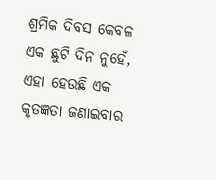ଶ୍ରମିକ ଦିବସ କେବଳ ଏକ ଛୁଟି ଦିନ ନୁହେଁ, ଏହା ହେଉଛି ଏକ କୃତଜ୍ଞତା ଜଣାଇବାର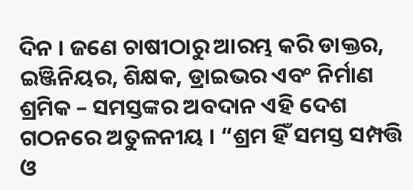ଦିନ । ଜଣେ ଚାଷୀଠାରୁ ଆରମ୍ଭ କରି ଡାକ୍ତର, ଇଞ୍ଜିନିୟର, ଶିକ୍ଷକ, ଡ୍ରାଇଭର ଏବଂ ନିର୍ମାଣ ଶ୍ରମିକ – ସମସ୍ତଙ୍କର ଅବଦାନ ଏହି ଦେଶ ଗଠନରେ ଅତୁଳନୀୟ । “ଶ୍ରମ ହିଁ ସମସ୍ତ ସମ୍ପତ୍ତି ଓ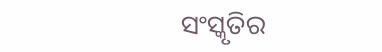ସଂସ୍କୃତିର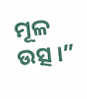ମୂଳ ଉତ୍ସ ।”